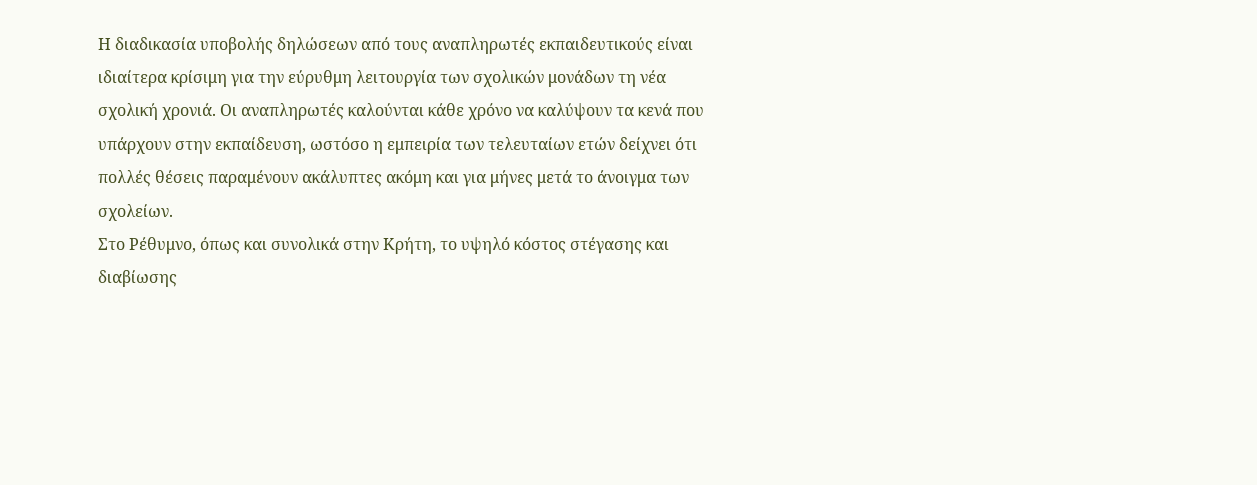Η διαδικασία υποβολής δηλώσεων από τους αναπληρωτές εκπαιδευτικούς είναι ιδιαίτερα κρίσιμη για την εύρυθμη λειτουργία των σχολικών μονάδων τη νέα σχολική χρονιά. Οι αναπληρωτές καλούνται κάθε χρόνο να καλύψουν τα κενά που υπάρχουν στην εκπαίδευση, ωστόσο η εμπειρία των τελευταίων ετών δείχνει ότι πολλές θέσεις παραμένουν ακάλυπτες ακόμη και για μήνες μετά το άνοιγμα των σχολείων.
Στο Ρέθυμνο, όπως και συνολικά στην Κρήτη, το υψηλό κόστος στέγασης και διαβίωσης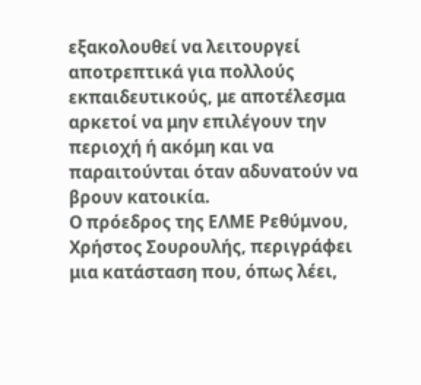εξακολουθεί να λειτουργεί αποτρεπτικά για πολλούς εκπαιδευτικούς, με αποτέλεσμα αρκετοί να μην επιλέγουν την περιοχή ή ακόμη και να παραιτούνται όταν αδυνατούν να βρουν κατοικία.
Ο πρόεδρος της ΕΛΜΕ Ρεθύμνου, Χρήστος Σουρουλής, περιγράφει μια κατάσταση που, όπως λέει,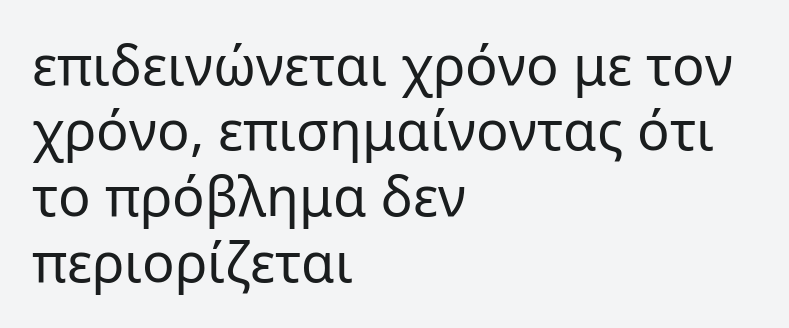επιδεινώνεται χρόνο με τον χρόνο, επισημαίνοντας ότι το πρόβλημα δεν περιορίζεται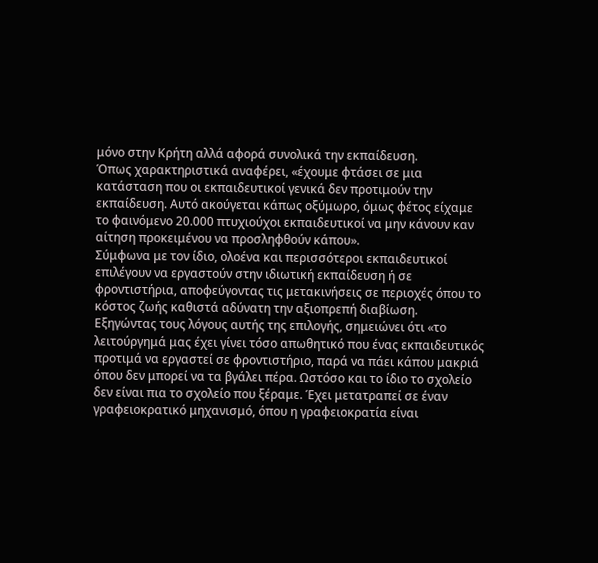μόνο στην Κρήτη αλλά αφορά συνολικά την εκπαίδευση.
Όπως χαρακτηριστικά αναφέρει, «έχουμε φτάσει σε μια κατάσταση που οι εκπαιδευτικοί γενικά δεν προτιμούν την εκπαίδευση. Αυτό ακούγεται κάπως οξύμωρο, όμως φέτος είχαμε το φαινόμενο 20.000 πτυχιούχοι εκπαιδευτικοί να μην κάνουν καν αίτηση προκειμένου να προσληφθούν κάπου».
Σύμφωνα με τον ίδιο, ολοένα και περισσότεροι εκπαιδευτικοί επιλέγουν να εργαστούν στην ιδιωτική εκπαίδευση ή σε φροντιστήρια, αποφεύγοντας τις μετακινήσεις σε περιοχές όπου το κόστος ζωής καθιστά αδύνατη την αξιοπρεπή διαβίωση.
Εξηγώντας τους λόγους αυτής της επιλογής, σημειώνει ότι «το λειτούργημά μας έχει γίνει τόσο απωθητικό που ένας εκπαιδευτικός προτιμά να εργαστεί σε φροντιστήριο, παρά να πάει κάπου μακριά όπου δεν μπορεί να τα βγάλει πέρα. Ωστόσο και το ίδιο το σχολείο δεν είναι πια το σχολείο που ξέραμε. Έχει μετατραπεί σε έναν γραφειοκρατικό μηχανισμό, όπου η γραφειοκρατία είναι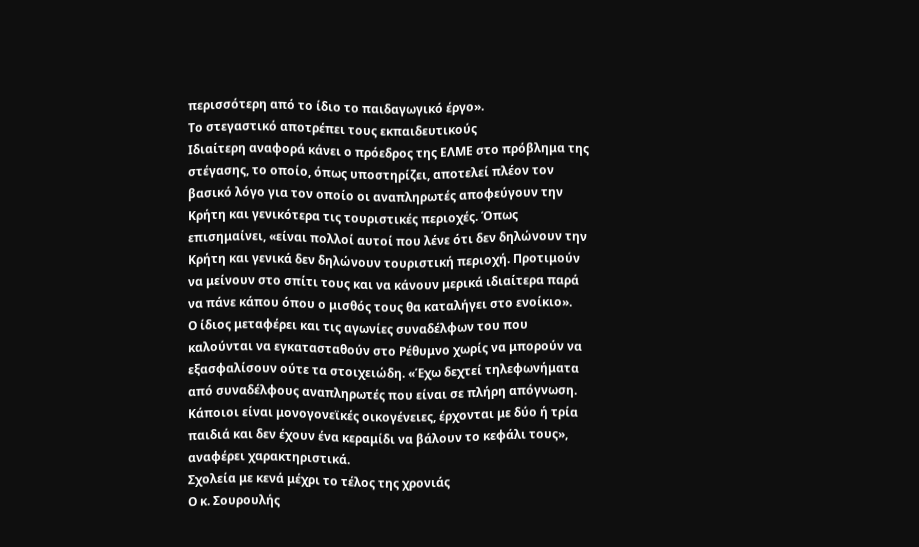περισσότερη από το ίδιο το παιδαγωγικό έργο».
Το στεγαστικό αποτρέπει τους εκπαιδευτικούς
Ιδιαίτερη αναφορά κάνει ο πρόεδρος της ΕΛΜΕ στο πρόβλημα της στέγασης, το οποίο, όπως υποστηρίζει, αποτελεί πλέον τον βασικό λόγο για τον οποίο οι αναπληρωτές αποφεύγουν την Κρήτη και γενικότερα τις τουριστικές περιοχές. Όπως επισημαίνει, «είναι πολλοί αυτοί που λένε ότι δεν δηλώνουν την Κρήτη και γενικά δεν δηλώνουν τουριστική περιοχή. Προτιμούν να μείνουν στο σπίτι τους και να κάνουν μερικά ιδιαίτερα παρά να πάνε κάπου όπου ο μισθός τους θα καταλήγει στο ενοίκιο».
Ο ίδιος μεταφέρει και τις αγωνίες συναδέλφων του που καλούνται να εγκατασταθούν στο Ρέθυμνο χωρίς να μπορούν να εξασφαλίσουν ούτε τα στοιχειώδη. «Έχω δεχτεί τηλεφωνήματα από συναδέλφους αναπληρωτές που είναι σε πλήρη απόγνωση. Κάποιοι είναι μονογονεϊκές οικογένειες, έρχονται με δύο ή τρία παιδιά και δεν έχουν ένα κεραμίδι να βάλουν το κεφάλι τους», αναφέρει χαρακτηριστικά.
Σχολεία με κενά μέχρι το τέλος της χρονιάς
Ο κ. Σουρουλής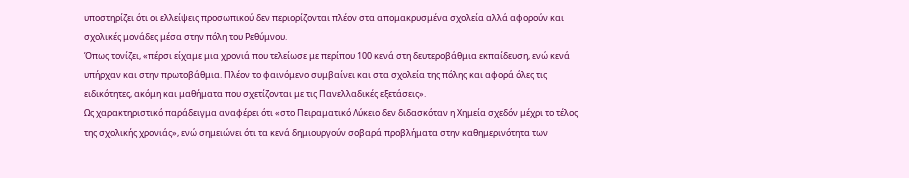υποστηρίζει ότι οι ελλείψεις προσωπικού δεν περιορίζονται πλέον στα απομακρυσμένα σχολεία αλλά αφορούν και σχολικές μονάδες μέσα στην πόλη του Ρεθύμνου.
Όπως τονίζει, «πέρσι είχαμε μια χρονιά που τελείωσε με περίπου 100 κενά στη δευτεροβάθμια εκπαίδευση, ενώ κενά υπήρχαν και στην πρωτοβάθμια. Πλέον το φαινόμενο συμβαίνει και στα σχολεία της πόλης και αφορά όλες τις ειδικότητες, ακόμη και μαθήματα που σχετίζονται με τις Πανελλαδικές εξετάσεις».
Ως χαρακτηριστικό παράδειγμα αναφέρει ότι «στο Πειραματικό Λύκειο δεν διδασκόταν η Χημεία σχεδόν μέχρι το τέλος της σχολικής χρονιάς», ενώ σημειώνει ότι τα κενά δημιουργούν σοβαρά προβλήματα στην καθημερινότητα των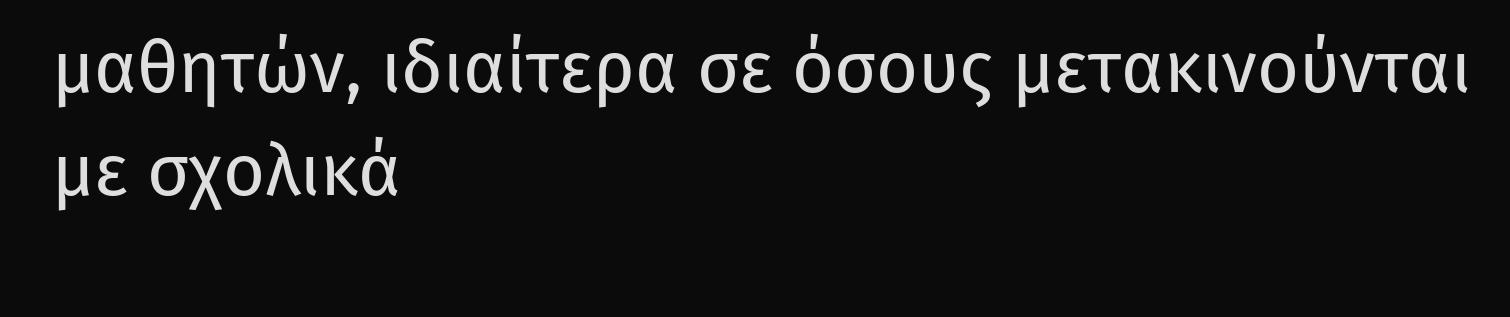μαθητών, ιδιαίτερα σε όσους μετακινούνται με σχολικά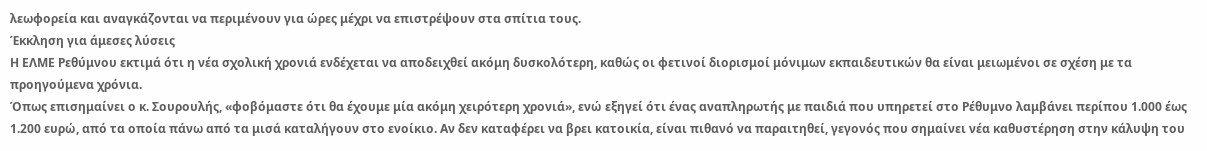λεωφορεία και αναγκάζονται να περιμένουν για ώρες μέχρι να επιστρέψουν στα σπίτια τους.
Έκκληση για άμεσες λύσεις
Η ΕΛΜΕ Ρεθύμνου εκτιμά ότι η νέα σχολική χρονιά ενδέχεται να αποδειχθεί ακόμη δυσκολότερη, καθώς οι φετινοί διορισμοί μόνιμων εκπαιδευτικών θα είναι μειωμένοι σε σχέση με τα προηγούμενα χρόνια.
Όπως επισημαίνει ο κ. Σουρουλής, «φοβόμαστε ότι θα έχουμε μία ακόμη χειρότερη χρονιά», ενώ εξηγεί ότι ένας αναπληρωτής με παιδιά που υπηρετεί στο Ρέθυμνο λαμβάνει περίπου 1.000 έως 1.200 ευρώ, από τα οποία πάνω από τα μισά καταλήγουν στο ενοίκιο. Αν δεν καταφέρει να βρει κατοικία, είναι πιθανό να παραιτηθεί, γεγονός που σημαίνει νέα καθυστέρηση στην κάλυψη του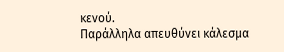κενού.
Παράλληλα απευθύνει κάλεσμα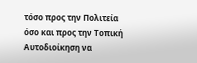τόσο προς την Πολιτεία όσο και προς την Τοπική Αυτοδιοίκηση να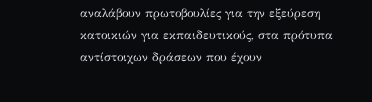αναλάβουν πρωτοβουλίες για την εξεύρεση κατοικιών για εκπαιδευτικούς, στα πρότυπα αντίστοιχων δράσεων που έχουν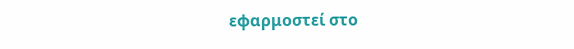εφαρμοστεί στο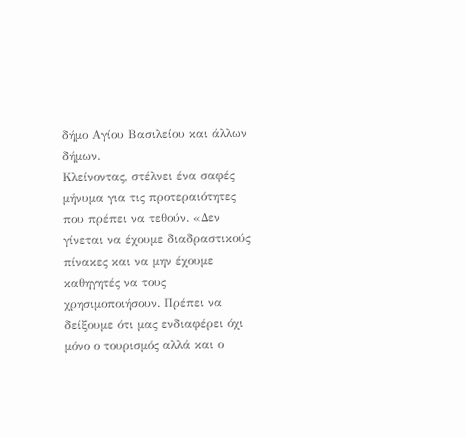δήμο Αγίου Βασιλείου και άλλων δήμων.
Κλείνοντας, στέλνει ένα σαφές μήνυμα για τις προτεραιότητες που πρέπει να τεθούν. «Δεν γίνεται να έχουμε διαδραστικούς πίνακες και να μην έχουμε καθηγητές να τους χρησιμοποιήσουν. Πρέπει να δείξουμε ότι μας ενδιαφέρει όχι μόνο ο τουρισμός αλλά και ο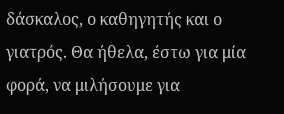δάσκαλος, ο καθηγητής και ο γιατρός. Θα ήθελα, έστω για μία φορά, να μιλήσουμε για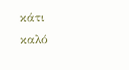κάτι καλό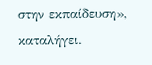στην εκπαίδευση», καταλήγει.